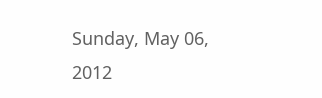Sunday, May 06, 2012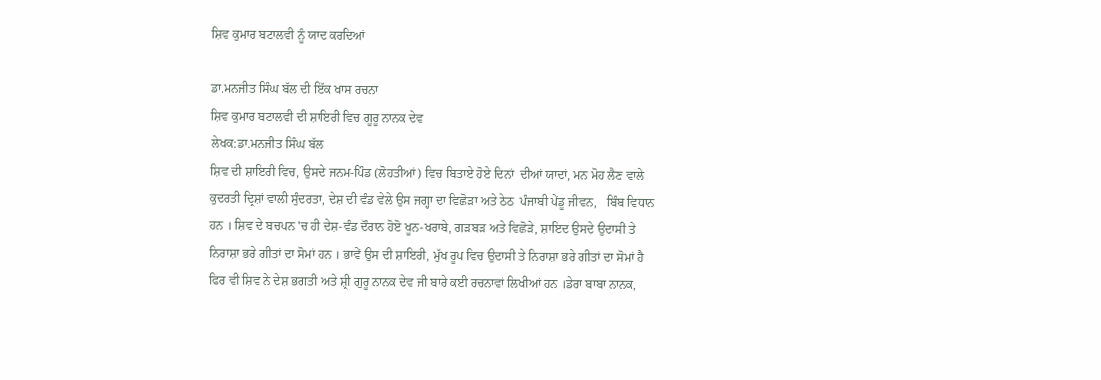ਸ਼ਿਵ ਕੁਮਾਰ ਬਟਾਲਵੀ ਨੂੰ ਯਾਦ ਕਰਦਿਆਂ

ਡਾ.ਮਨਜੀਤ ਸਿੰਘ ਬੱਲ ਦੀ ਇੱਕ ਖਾਸ ਰਚਨਾ
ਸ਼ਿਵ ਕੁਮਾਰ ਬਟਾਲਵੀ ਦੀ ਸ਼ਾਇਰੀ ਵਿਚ ਗੂਰੂ ਨਾਨਕ ਦੇਵ
ਲੇਖਕ:ਡਾ.ਮਨਜੀਤ ਸਿੰਘ ਬੱਲ
ਸ਼ਿਵ ਦੀ ਸ਼ਾਇਰੀ ਵਿਚ, ਉਸਦੇ ਜਨਮ-ਪਿੰਡ (ਲੋਹਤੀਆਂ) ਵਿਚ ਬਿਤਾਏ ਹੋਏ ਦਿਨਾਂ  ਦੀਆਂ ਯਾਦਾਂ, ਮਨ ਮੋਹ ਲੈਣ ਵਾਲੇ ਕੁਦਰਤੀ ਦ੍ਰਿਸ਼ਾਂ ਵਾਲੀ ਸੁੰਦਰਤਾ, ਦੇਸ਼ ਦੀ ਵੰਡ ਵੇਲੇ ਉਸ ਜਗ੍ਹਾ ਦਾ ਵਿਛੋਡ਼ਾ ਅਤੇ ਠੇਠ  ਪੰਜਾਬੀ ਪੇਂਡੂ ਜੀਵਨ,   ਬਿੰਬ ਵਿਧਾਨ ਹਨ । ਸ਼ਿਵ ਦੇ ਬਚਪਨ 'ਚ ਹੀ ਦੇਸ਼-ਵੰਡ ਦੌਰਾਨ ਹੋੲੋ ਖੂਨ-ਖਰਾਬੇ, ਗਡ਼ਬਡ਼ ਅਤੇ ਵਿਛੋਡ਼ੇ, ਸ਼ਾਇਦ ਉਸਦੇ ਉਦਾਸੀ ਤੇ ਨਿਰਾਸ਼ਾ ਭਰੇ ਗੀਤਾਂ ਦਾ ਸੋਮਾਂ ਹਨ । ਭਾਵੇਂ ਉਸ ਦੀ ਸ਼ਾਇਰੀ, ਮੁੱਖ ਰੂਪ ਵਿਚ ਉਦਾਸੀ ਤੇ ਨਿਰਾਸ਼ਾ ਭਰੇ ਗੀਤਾਂ ਦਾ ਸੋਮਾਂ ਹੈ ਫਿਰ ਵੀ ਸ਼ਿਵ ਨੇ ਦੇਸ਼ ਭਗਤੀ ਅਤੇ ਸ਼੍ਰੀ ਗੁਰੂ ਨਾਨਕ ਦੇਵ ਜੀ ਬਾਰੇ ਕਈ ਰਚਨਾਵਾਂ ਲਿਖੀਆਂ ਹਨ ।ਡੇਰਾ ਬਾਬਾ ਨਾਨਕ,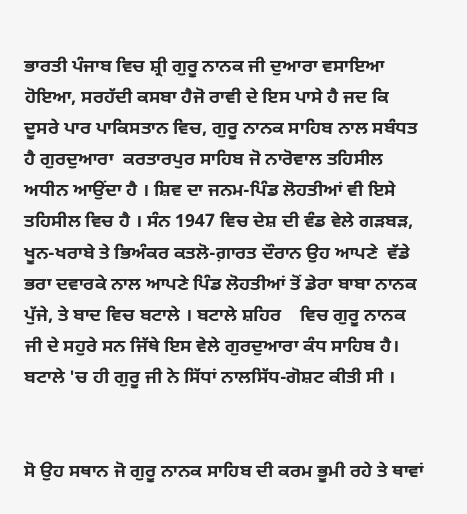ਭਾਰਤੀ ਪੰਜਾਬ ਵਿਚ ਸ਼੍ਰੀ ਗੁਰੂ ਨਾਨਕ ਜੀ ਦੁਆਰਾ ਵਸਾਇਆ ਹੋਇਆ, ਸਰਹੱਦੀ ਕਸਬਾ ਹੈਜੋ ਰਾਵੀ ਦੇ ਇਸ ਪਾਸੇ ਹੈ ਜਦ ਕਿ ਦੂਸਰੇ ਪਾਰ ਪਾਕਿਸਤਾਨ ਵਿਚ, ਗੁਰੂ ਨਾਨਕ ਸਾਹਿਬ ਨਾਲ ਸਬੰਧਤ ਹੈ ਗੁਰਦੁਆਰਾ  ਕਰਤਾਰਪੁਰ ਸਾਹਿਬ ਜੋ ਨਾਰੋਵਾਲ ਤਹਿਸੀਲ ਅਧੀਨ ਆਉਂਦਾ ਹੈ । ਸ਼ਿਵ ਦਾ ਜਨਮ-ਪਿੰਡ ਲੋਹਤੀਆਂ ਵੀ ਇਸੇ ਤਹਿਸੀਲ ਵਿਚ ਹੈ । ਸੰਨ 1947 ਵਿਚ ਦੇਸ਼ ਦੀ ਵੰਡ ਵੇਲੇ ਗਡ਼ਬਡ਼, ਖੂਨ-ਖਰਾਬੇ ਤੇ ਭਿਅੰਕਰ ਕਤਲੋ-ਗ਼ਾਰਤ ਦੌਰਾਨ ਉਹ ਆਪਣੇ  ਵੱਡੇ ਭਰਾ ਦਵਾਰਕੇ ਨਾਲ ਆਪਣੇ ਪਿੰਡ ਲੋਹਤੀਆਂ ਤੋਂ ਡੇਰਾ ਬਾਬਾ ਨਾਨਕ ਪੁੱਜੇ, ਤੇ ਬਾਦ ਵਿਚ ਬਟਾਲੇ । ਬਟਾਲੇ ਸ਼ਹਿਰ    ਵਿਚ ਗੁਰੂ ਨਾਨਕ ਜੀ ਦੇ ਸਹੁਰੇ ਸਨ ਜਿੱਥੇ ਇਸ ਵੇਲੇ ਗੁਰਦੁਆਰਾ ਕੰਧ ਸਾਹਿਬ ਹੈ। ਬਟਾਲੇ 'ਚ ਹੀ ਗੁਰੂ ਜੀ ਨੇ ਸਿੱਧਾਂ ਨਾਲਸਿੱਧ-ਗੋਸ਼ਟ ਕੀਤੀ ਸੀ ।


ਸੋ ਉਹ ਸਥਾਨ ਜੋ ਗੁਰੂ ਨਾਨਕ ਸਾਹਿਬ ਦੀ ਕਰਮ ਭੂਮੀ ਰਹੇ ਤੇ ਥਾਵਾਂ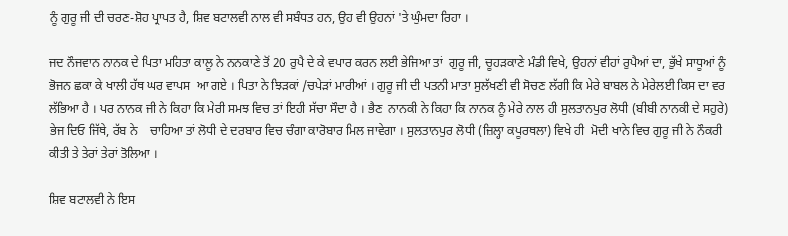ਨੂੰ ਗੁਰੂ ਜੀ ਦੀ ਚਰਣ-ਸ਼ੋਹ ਪ੍ਰਾਪਤ ਹੈ, ਸ਼ਿਵ ਬਟਾਲਵੀ ਨਾਲ ਵੀ ਸਬੰਧਤ ਹਨ, ਉਹ ਵੀ ਉਹਨਾਂ 'ਤੇ ਘੁੰਮਦਾ ਰਿਹਾ ।

ਜਦ ਨੌਜਵਾਨ ਨਾਨਕ ਦੇ ਪਿਤਾ ਮਹਿਤਾ ਕਾਲੂ ਨੇ ਨਨਕਾਣੇ ਤੋਂ 20 ਰੁਪੈ ਦੇ ਕੇ ਵਪਾਰ ਕਰਨ ਲਈ ਭੇਜਿਆ ਤਾਂ  ਗੁਰੂ ਜੀ, ਚੂਹਡ਼ਕਾਣੇ ਮੰਡੀ ਵਿਖੇ, ਉਹਨਾਂ ਵੀਹਾਂ ਰੁਪੈਆਂ ਦਾ, ਭੁੱਖੇ ਸਾਧੂਆਂ ਨੂੰ ਭੋਜਨ ਛਕਾ ਕੇ ਖਾਲੀ ਹੱਥ ਘਰ ਵਾਪਸ  ਆ ਗਏ । ਪਿਤਾ ਨੇ ਝਿਡ਼ਕਾਂ /ਚਪੇਡ਼ਾਂ ਮਾਰੀਆਂ । ਗੁਰੂ ਜੀ ਦੀ ਪਤਨੀ ਮਾਤਾ ਸੁਲੱਖਣੀ ਵੀ ਸੋਚਣ ਲੱਗੀ ਕਿ ਮੇਰੇ ਬਾਬਲ ਨੇ ਮੇਰੇਲਈ ਕਿਸ ਦਾ ਵਰ ਲੱਭਿਆ ਹੈ । ਪਰ ਨਾਨਕ ਜੀ ਨੇ ਕਿਹਾ ਕਿ ਮੇਰੀ ਸਮਝ ਵਿਚ ਤਾਂ ਇਹੀ ਸੱਚਾ ਸੌਦਾ ਹੈ । ਭੈਣ  ਨਾਨਕੀ ਨੇ ਕਿਹਾ ਕਿ ਨਾਨਕ ਨੂੰ ਮੇਰੇ ਨਾਲ ਹੀ ਸੁਲਤਾਨਪੁਰ ਲੋਧੀ (ਬੀਬੀ ਨਾਨਕੀ ਦੇ ਸਹੁਰੇ) ਭੇਜ ਦਿਓ ਜਿੱਥੇ, ਰੱਬ ਨੇ    ਚਾਹਿਆ ਤਾਂ ਲੋਧੀ ਦੇ ਦਰਬਾਰ ਵਿਚ ਚੰਗਾ ਕਾਰੋਬਾਰ ਮਿਲ ਜਾਵੇਗਾ । ਸੁਲਤਾਨਪੁਰ ਲੋਧੀ (ਜ਼ਿਲ੍ਹਾ ਕਪੂਰਥਲਾ) ਵਿਖੇ ਹੀ  ਮੋਦੀ ਖਾਨੇ ਵਿਚ ਗੁਰੂ ਜੀ ਨੇ ਨੌਕਰੀ ਕੀਤੀ ਤੇ ਤੇਰਾਂ ਤੇਰਾਂ ਤੋਲਿਆ ।

ਸ਼ਿਵ ਬਟਾਲਵੀ ਨੇ ਇਸ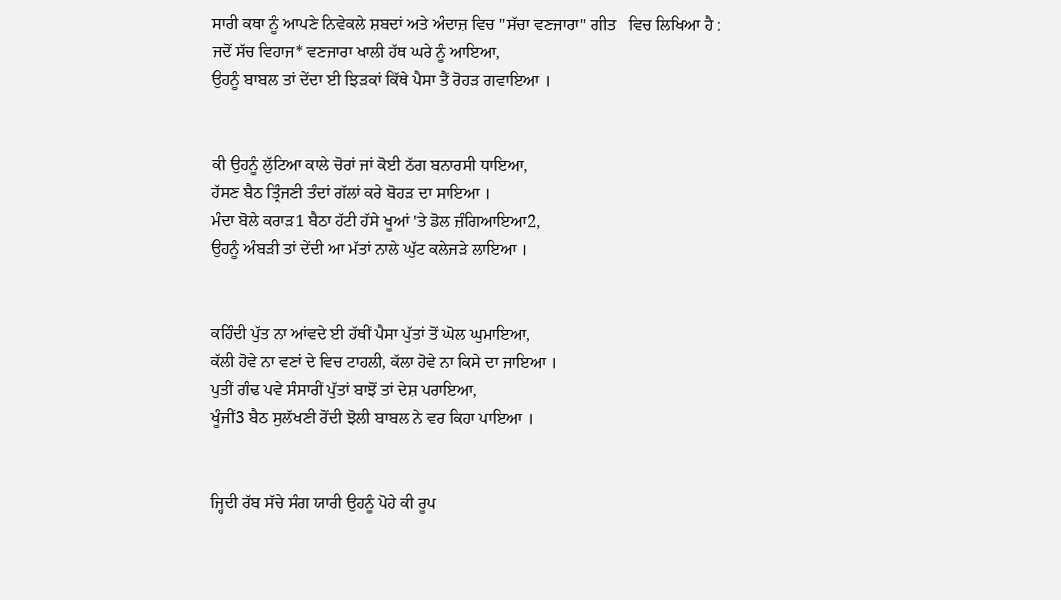ਸਾਰੀ ਕਥਾ ਨੂੰ ਆਪਣੇ ਨਿਵੇਕਲੇ ਸ਼ਬਦਾਂ ਅਤੇ ਅੰਦਾਜ਼ ਵਿਚ "ਸੱਚਾ ਵਣਜਾਰਾ" ਗੀਤ   ਵਿਚ ਲਿਖਿਆ ਹੈ :
ਜਦੋਂ ਸੱਚ ਵਿਹਾਜ* ਵਣਜਾਰਾ ਖਾਲੀ ਹੱਥ ਘਰੇ ਨੂੰ ਆਇਆ,
ਉਹਨੂੰ ਬਾਬਲ ਤਾਂ ਦੇਂਦਾ ਈ ਝਿਡ਼ਕਾਂ ਕਿੱਥੇ ਪੈਸਾ ਤੈਂ ਰੋਹਡ਼ ਗਵਾਇਆ ।


ਕੀ ਉਹਨੂੰ ਲੁੱਟਿਆ ਕਾਲੇ ਚੋਰਾਂ ਜਾਂ ਕੋਈ ਠੱਗ ਬਨਾਰਸੀ ਧਾਇਆ,
ਹੱਸਣ ਬੈਠ ਤ੍ਰਿੰਜਣੀ ਤੰਦਾਂ ਗੱਲਾਂ ਕਰੇ ਬੋਹਡ਼ ਦਾ ਸਾਇਆ ।
ਮੰਦਾ ਬੋਲੇ ਕਰਾਡ਼1 ਬੈਠਾ ਹੱਟੀ ਹੱਸੇ ਖੂਆਂ 'ਤੇ ਡੋਲ ਜ਼ੰਗਿਆਇਆ2,
ਉਹਨੂੰ ਅੰਬਡ਼ੀ ਤਾਂ ਦੇਂਦੀ ਆ ਮੱਤਾਂ ਨਾਲੇ ਘੁੱਟ ਕਲੇਜਡ਼ੇ ਲਾਇਆ ।


ਕਹਿੰਦੀ ਪੁੱਤ ਨਾ ਆਂਵਦੇ ਈ ਹੱਥੀਂ ਪੈਸਾ ਪੁੱਤਾਂ ਤੋਂ ਘੋਲ ਘੁਮਾਇਆ,
ਕੱਲੀ ਹੋਵੇ ਨਾ ਵਣਾਂ ਦੇ ਵਿਚ ਟਾਹਲੀ, ਕੱਲਾ ਹੋਵੇ ਨਾ ਕਿਸੇ ਦਾ ਜਾਇਆ ।
ਪੁਤੀਂ ਗੰਢ ਪਵੇ ਸੰਸਾਰੀਂ ਪੁੱਤਾਂ ਬਾਝੋਂ ਤਾਂ ਦੇਸ਼ ਪਰਾਇਆ,
ਖੂੰਜੀਂ3 ਬੈਠ ਸੁਲੱਖਣੀ ਰੋਂਦੀ ਝੋਲੀ ਬਾਬਲ ਨੇ ਵਰ ਕਿਹਾ ਪਾਇਆ ।


ਜ੍ਹਿਦੀ ਰੱਬ ਸੱਚੇ ਸੰਗ ਯਾਰੀ ਉਹਨੂੰ ਪੋਹੇ ਕੀ ਰੂਪ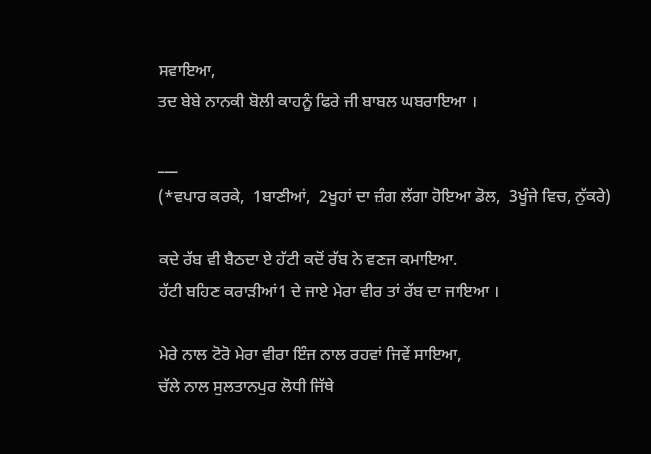ਸਵਾਇਆ,
ਤਦ ਬੇਬੇ ਨਾਨਕੀ ਬੋਲੀ ਕਾਹਨੂੰ ਫਿਰੇ ਜੀ ਬਾਬਲ ਘਬਰਾਇਆ ।

___
(*ਵਪਾਰ ਕਰਕੇ,  1ਬਾਣੀਆਂ,  2ਖੂਹਾਂ ਦਾ ਜ਼ੰਗ ਲੱਗਾ ਹੋਇਆ ਡੋਲ,  3ਖੂੰਜੇ ਵਿਚ, ਨੁੱਕਰੇ)

ਕਦੇ ਰੱਬ ਵੀ ਬੈਠਦਾ ਏ ਹੱਟੀ ਕਦੋਂ ਰੱਬ ਨੇ ਵਣਜ ਕਮਾਇਆ.
ਹੱਟੀ ਬਹਿਣ ਕਰਾਡ਼ੀਆਂ1 ਦੇ ਜਾਏ ਮੇਰਾ ਵੀਰ ਤਾਂ ਰੱਬ ਦਾ ਜਾਇਆ ।

ਮੇਰੇ ਨਾਲ ਟੋਰੋ ਮੇਰਾ ਵੀਰਾ ਇੰਜ ਨਾਲ ਰਹਵਾਂ ਜਿਵੇਂ ਸਾਇਆ,
ਚੱਲੇ ਨਾਲ ਸੁਲਤਾਨਪੁਰ ਲੋਧੀ ਜਿੱਥੇ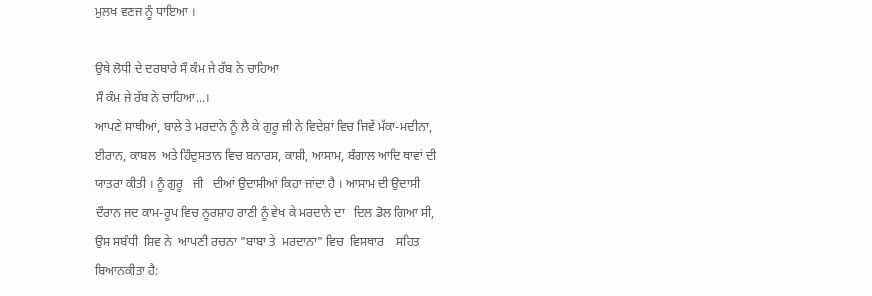ਮੁਲਖ ਵਣਜ ਨੂੰ ਧਾਇਆ ।

ਉਥੇ ਲੋਧੀ ਦੇ ਦਰਬਾਰੇ ਸੌ ਕੰਮ ਜੇ ਰੱਬ ਨੇ ਚਾਹਿਆ
ਸੌ ਕੰਮ ਜੇ ਰੱਬ ਨੇ ਚਾਹਿਆ...।
ਆਪਣੇ ਸਾਥੀਆਂ, ਬਾਲੇ ਤੇ ਮਰਦਾਨੇ ਨੂੰ ਲੈ ਕੇ ਗੁਰੂ ਜੀ ਨੇ ਵਿਦੇਸ਼ਾਂ ਵਿਚ ਜਿਵੇਂ ਮੱਕਾ-ਮਦੀਨਾ, ਈਰਾਨ, ਕਾਬਲ  ਅਤੇ ਹਿੰਦੁਸਤਾਨ ਵਿਚ ਬਨਾਰਸ, ਕਾਸ਼ੀ, ਆਸਾਮ, ਬੰਗਾਲ ਆਦਿ ਥਾਵਾਂ ਦੀ ਯਾਤਰਾ ਕੀਤੀ । ਨੂੰ ਗੁਰੂ   ਜੀ   ਦੀਆਂ ਉਦਾਸੀਆਂ ਕਿਹਾ ਜਾਂਦਾ ਹੈ । ਆਸਾਮ ਦੀ ਉਦਾਸੀ ਦੌਰਾਨ ਜਦ ਕਾਮ-ਰੂਪ ਵਿਚ ਨੂਰਸ਼ਾਹ ਰਾਣੀ ਨੂੰ ਵੇਖ ਕੇ ਮਰਦਾਨੇ ਦਾ   ਦਿਲ ਡੋਲ ਗਿਆ ਸੀ, ਉਸ ਸਬੰਧੀ  ਸ਼ਿਵ ਨੇ  ਆਪਣੀ ਰਚਨਾ "ਬਾਬਾ ਤੇ  ਮਰਦਾਨਾ" ਵਿਚ  ਵਿਸਥਾਰ    ਸਹਿਤ ਬਿਆਨਕੀਤਾ ਹੈ: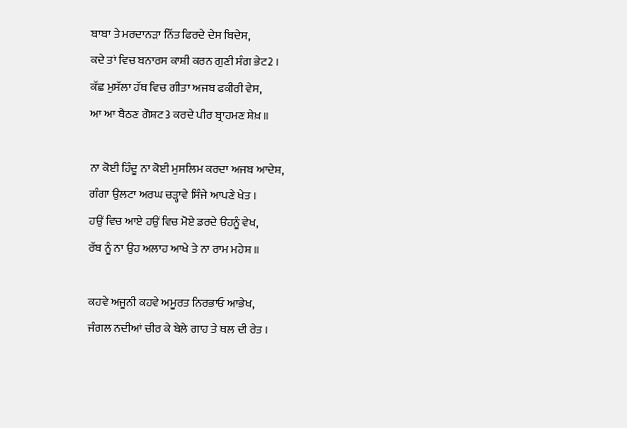ਬਾਬਾ ਤੇ ਮਰਦਾਨਡ਼ਾ ਨਿੱਤ ਫਿਰਦੇ ਦੇਸ ਬਿਦੇਸ,
ਕਦੇ ਤਾਂ ਵਿਚ ਬਨਾਰਸ ਕਾਸ਼ੀ ਕਰਨ ਗੁਣੀ ਸੰਗ ਭੇਟ2 ।
ਕੱਛ ਮੁਸੱਲਾ ਹੱਥ ਵਿਚ ਗੀਤਾ ਅਜਬ ਫਕੀਰੀ ਵੇਸ,
ਆ ਆ ਬੈਠਣ ਗੋਸ਼ਟ3 ਕਰਦੇ ਪੀਰ ਬ੍ਰਾਹਮਣ ਸ਼ੇਖ਼ ॥

ਨਾ ਕੋਈ ਹਿੰਦੂ ਨਾ ਕੋਈ ਮੁਸਲਿਮ ਕਰਦਾ ਅਜਬ ਆਦੇਸ਼,
ਗੰਗਾ ਉਲਟਾ ਅਰਘ ਚਡ਼੍ਹਾਵੇ ਸਿੰਜੇ ਆਪਣੇ ਖੇਤ ।
ਹਉਂ ਵਿਚ ਆਏ ਹਉਂ ਵਿਚ ਮੋਏ ਡਰਦੇ ੳਹਨੂੰ ਵੇਖ,
ਰੱਬ ਨੂੰ ਨਾ ਉਹ ਅਲਾਹ ਆਖੇ ਤੇ ਨਾ ਰਾਮ ਮਹੇਸ਼ ॥

ਕਹਵੇ ਅਜੂਨੀ ਕਹਵੇ ਅਮੂਰਤ ਨਿਰਭਾਓ ਆਭੇਖ,
ਜੰਗਲ ਨਦੀਆਂ ਚੀਰ ਕੇ ਬੇਲੇ ਗਾਹ ਤੇ ਥਲ ਦੀ ਰੇਤ ।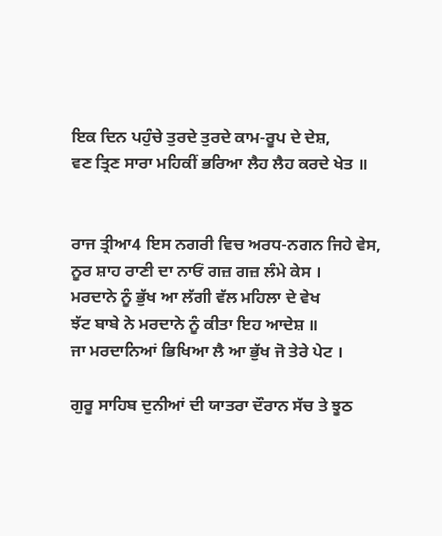ਇਕ ਦਿਨ ਪਹੁੰਚੇ ਤੁਰਦੇ ਤੁਰਦੇ ਕਾਮ-ਰੂਪ ਦੇ ਦੇਸ਼,
ਵਣ ਤ੍ਰਿਣ ਸਾਰਾ ਮਹਿਕੀਂ ਭਰਿਆ ਲੈਹ ਲੈਹ ਕਰਦੇ ਖੇਤ ॥


ਰਾਜ ਤ੍ਰੀਆ4 ਇਸ ਨਗਰੀ ਵਿਚ ਅਰਧ-ਨਗਨ ਜਿਹੇ ਵੇਸ,
ਨੂਰ ਸ਼ਾਹ ਰਾਣੀ ਦਾ ਨਾਓਂ ਗਜ਼ ਗਜ਼ ਲੰਮੇ ਕੇਸ ।
ਮਰਦਾਨੇ ਨੂੰ ਭੁੱਖ ਆ ਲੱਗੀ ਵੱਲ ਮਹਿਲਾ ਦੇ ਵੇਖ
ਝੱਟ ਬਾਬੇ ਨੇ ਮਰਦਾਨੇ ਨੂੰ ਕੀਤਾ ਇਹ ਆਦੇਸ਼ ॥
ਜਾ ਮਰਦਾਨਿਆਂ ਭਿਖਿਆ ਲੈ ਆ ਭੁੱਖ ਜੋ ਤੇਰੇ ਪੇਟ ।

ਗੁਰੂ ਸਾਹਿਬ ਦੁਨੀਆਂ ਦੀ ਯਾਤਰਾ ਦੌਰਾਨ ਸੱਚ ਤੇ ਝੂਠ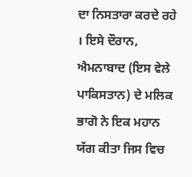ਦਾ ਨਿਸਤਾਰਾ ਕਰਦੇ ਰਹੇ  । ਇਸੇ ਦੌਰਾਨ, ਐਮਨਾਬਾਦ (ਇਸ ਵੇਲੇ ਪਾਕਿਸਤਾਨ) ਦੇ ਮਲਿਕ ਭਾਗੋ ਨੇ ਇਕ ਮਹਾਨ ਯੱਗ ਕੀਤਾ ਜਿਸ ਵਿਚ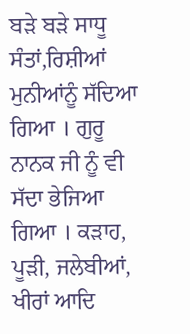ਬਡ਼ੇ ਬਡ਼ੇ ਸਾਧੂ ਸੰਤਾਂ,ਰਿਸ਼ੀਆਂ ਮੁਨੀਆਂਨੂੰ ਸੱਦਿਆ ਗਿਆ । ਗੁਰੂ ਨਾਨਕ ਜੀ ਨੂੰ ਵੀ ਸੱਦਾ ਭੇਜਿਆ ਗਿਆ । ਕਡ਼ਾਹ, ਪੂਡ਼ੀ, ਜਲੇਬੀਆਂ, ਖੀਰਾਂ ਆਦਿ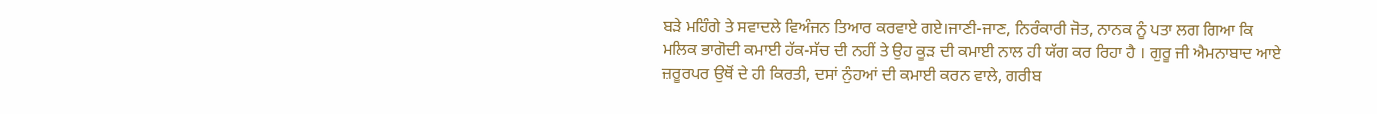ਬਡ਼ੇ ਮਹਿੰਗੇ ਤੇ ਸਵਾਦਲੇ ਵਿਅੰਜਨ ਤਿਆਰ ਕਰਵਾਏ ਗਏ।ਜਾਣੀ-ਜਾਣ, ਨਿਰੰਕਾਰੀ ਜੋਤ, ਨਾਨਕ ਨੂੰ ਪਤਾ ਲਗ ਗਿਆ ਕਿ ਮਲਿਕ ਭਾਗੋਦੀ ਕਮਾਈ ਹੱਕ-ਸੱਚ ਦੀ ਨਹੀਂ ਤੇ ਉਹ ਕੂਡ਼ ਦੀ ਕਮਾਈ ਨਾਲ ਹੀ ਯੱਗ ਕਰ ਰਿਹਾ ਹੈ । ਗੁਰੂ ਜੀ ਐਮਨਾਬਾਦ ਆਏ ਜ਼ਰੂਰਪਰ ਉਥੋਂ ਦੇ ਹੀ ਕਿਰਤੀ, ਦਸਾਂ ਨੁੰਹਆਂ ਦੀ ਕਮਾਈ ਕਰਨ ਵਾਲੇ, ਗਰੀਬ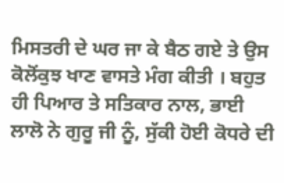ਮਿਸਤਰੀ ਦੇ ਘਰ ਜਾ ਕੇ ਬੈਠ ਗਏ ਤੇ ਉਸ ਕੋਲੋਂਕੁਝ ਖਾਣ ਵਾਸਤੇ ਮੰਗ ਕੀਤੀ । ਬਹੁਤ ਹੀ ਪਿਆਰ ਤੇ ਸਤਿਕਾਰ ਨਾਲ, ਭਾਈ ਲਾਲੋ ਨੇ ਗੁਰੂ ਜੀ ਨੂੰ, ਸੁੱਕੀ ਹੋਈ ਕੋਧਰੇ ਦੀ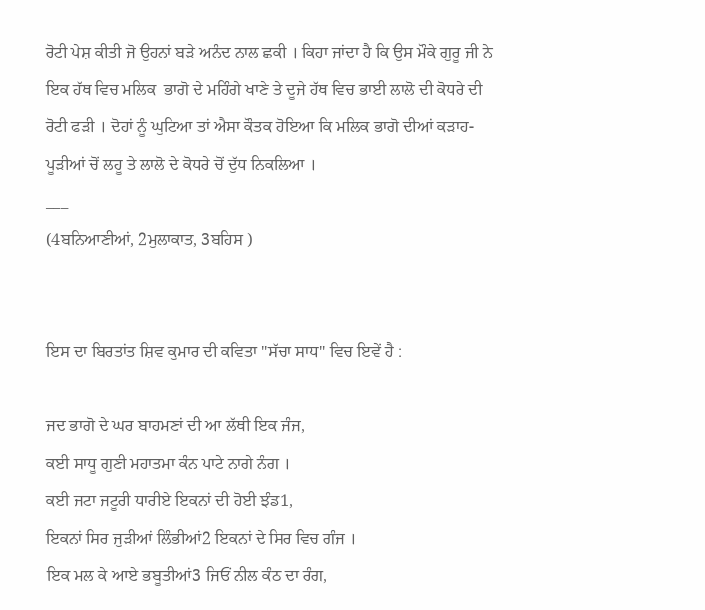ਰੋਟੀ ਪੇਸ਼ ਕੀਤੀ ਜੋ ਉਹਨਾਂ ਬਡ਼ੇ ਅਨੰਦ ਨਾਲ ਛਕੀ । ਕਿਹਾ ਜਾਂਦਾ ਹੈ ਕਿ ਉਸ ਮੌਕੇ ਗੁਰੂ ਜੀ ਨੇ ਇਕ ਹੱਥ ਵਿਚ ਮਲਿਕ  ਭਾਗੋ ਦੇ ਮਹਿੰਗੇ ਖਾਣੇ ਤੇ ਦੂਜੇ ਹੱਥ ਵਿਚ ਭਾਈ ਲਾਲੋ ਦੀ ਕੋਧਰੇ ਦੀ ਰੋਟੀ ਫਡ਼ੀ । ਦੋਹਾਂ ਨੂੰ ਘੁਟਿਆ ਤਾਂ ਐਸਾ ਕੌਤਕ ਹੋਇਆ ਕਿ ਮਲਿਕ ਭਾਗੋ ਦੀਆਂ ਕਡ਼ਾਹ-ਪੂਡ਼ੀਆਂ ਚੋਂ ਲਹੂ ਤੇ ਲਾਲੋ ਦੇ ਕੋਧਰੇ ਚੋਂ ਦੁੱਧ ਨਿਕਲਿਆ ।
___
(4ਬਨਿਆਣੀਆਂ, 2ਮੁਲਾਕਾਤ, 3ਬਹਿਸ )


ਇਸ ਦਾ ਬਿਰਤਾਂਤ ਸ਼ਿਵ ਕੁਮਾਰ ਦੀ ਕਵਿਤਾ "ਸੱਚਾ ਸਾਧ" ਵਿਚ ਇਵੇਂ ਹੈ :

ਜਦ ਭਾਗੋ ਦੇ ਘਰ ਬਾਹਮਣਾਂ ਦੀ ਆ ਲੱਥੀ ਇਕ ਜੰਜ,
ਕਈ ਸਾਧੂ ਗੁਣੀ ਮਹਾਤਮਾ ਕੰਨ ਪਾਟੇ ਨਾਗੇ ਨੰਗ ।
ਕਈ ਜਟਾ ਜਟੂਰੀ ਧਾਰੀਏ ਇਕਨਾਂ ਦੀ ਹੋਈ ਝੰਡ1,
ਇਕਨਾਂ ਸਿਰ ਜੁਡ਼ੀਆਂ ਲਿੰਭੀਆਂ2 ਇਕਨਾਂ ਦੇ ਸਿਰ ਵਿਚ ਗੰਜ ।
ਇਕ ਮਲ ਕੇ ਆਏ ਭਬੂਤੀਆਂ3 ਜਿਓਂ ਨੀਲ ਕੰਠ ਦਾ ਰੰਗ,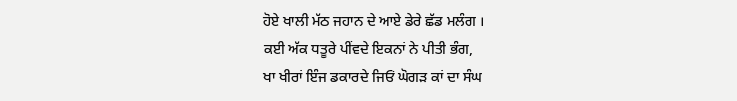ਹੋਏ ਖਾਲੀ ਮੱਠ ਜਹਾਨ ਦੇ ਆਏ ਡੇਰੇ ਛੱਡ ਮਲੰਗ ।
ਕਈ ਅੱਕ ਧਤੂਰੇ ਪੀਂਵਦੇ ਇਕਨਾਂ ਨੇ ਪੀਤੀ ਭੰਗ,
ਖਾ ਖੀਰਾਂ ਇੰਜ ਡਕਾਰਦੇ ਜਿਓਂ ਘੋਗਡ਼ ਕਾਂ ਦਾ ਸੰਘ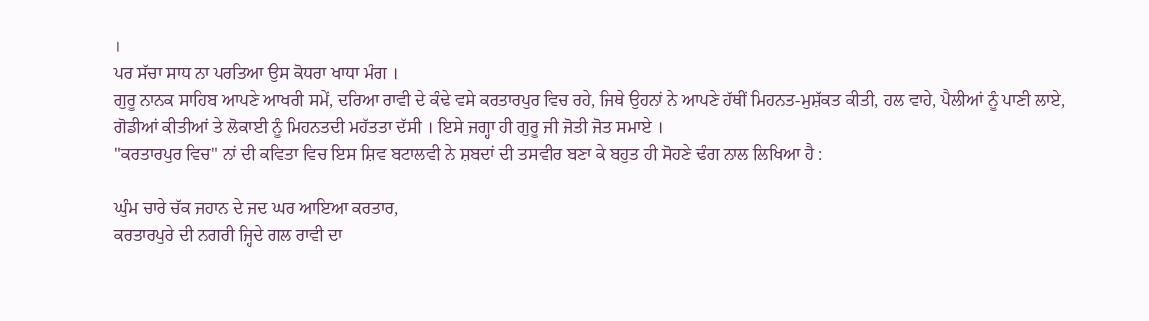।
ਪਰ ਸੱਚਾ ਸਾਧ ਨਾ ਪਰਤਿਆ ਉਸ ਕੋਧਰਾ ਖਾਧਾ ਮੰਗ ।
ਗੁਰੂ ਨਾਨਕ ਸਾਹਿਬ ਆਪਣੇ ਆਖਰੀ ਸਮੇਂ, ਦਰਿਆ ਰਾਵੀ ਦੇ ਕੰਢੇ ਵਸੇ ਕਰਤਾਰਪੁਰ ਵਿਚ ਰਹੇ, ਜਿਥੇ ਉਹਨਾਂ ਨੇ ਆਪਣੇ ਹੱਥੀਂ ਮਿਹਨਤ-ਮੁਸ਼ੱਕਤ ਕੀਤੀ, ਹਲ ਵਾਹੇ, ਪੈਲੀਆਂ ਨੂੰ ਪਾਣੀ ਲਾਏ, ਗੋਡੀਆਂ ਕੀਤੀਆਂ ਤੇ ਲੋਕਾਈ ਨੂੰ ਮਿਹਨਤਦੀ ਮਹੱਤਤਾ ਦੱਸੀ । ਇਸੇ ਜਗ੍ਹਾ ਹੀ ਗੁਰੂ ਜੀ ਜੋਤੀ ਜੋਤ ਸਮਾਏ ।
"ਕਰਤਾਰਪੁਰ ਵਿਚ" ਨਾਂ ਦੀ ਕਵਿਤਾ ਵਿਚ ਇਸ ਸ਼ਿਵ ਬਟਾਲਵੀ ਨੇ ਸ਼ਬਦਾਂ ਦੀ ਤਸਵੀਰ ਬਣਾ ਕੇ ਬਹੁਤ ਹੀ ਸੋਹਣੇ ਢੰਗ ਨਾਲ ਲਿਖਿਆ ਹੈ :

ਘੁੰਮ ਚਾਰੇ ਚੱਕ ਜਹਾਨ ਦੇ ਜਦ ਘਰ ਆਇਆ ਕਰਤਾਰ,
ਕਰਤਾਰਪੁਰੇ ਦੀ ਨਗਰੀ ਜ੍ਹਿਦੇ ਗਲ ਰਾਵੀ ਦਾ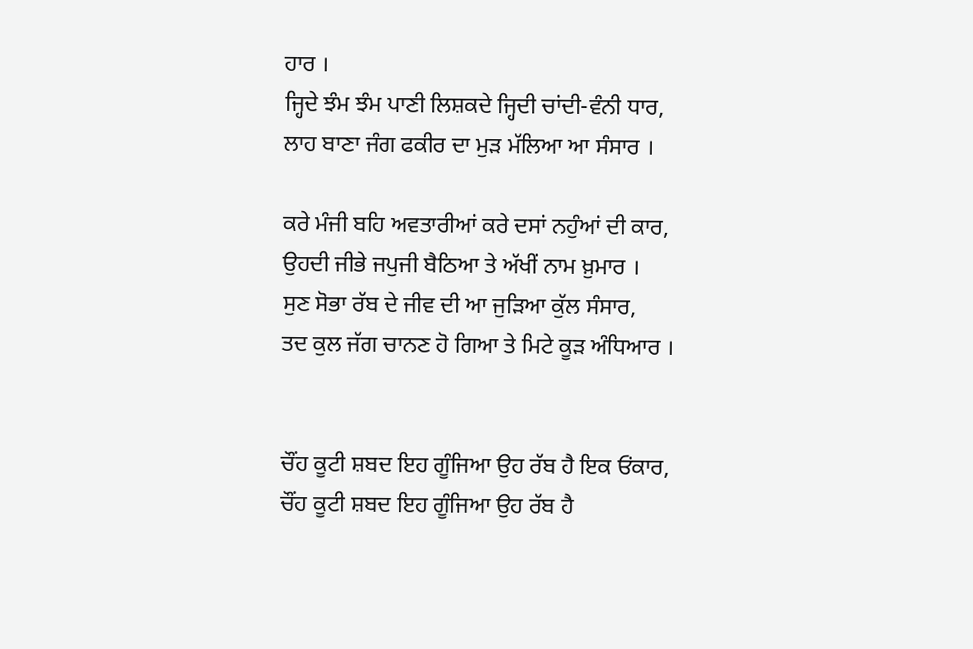ਹਾਰ ।
ਜ੍ਹਿਦੇ ਝੰਮ ਝੰਮ ਪਾਣੀ ਲਿਸ਼ਕਦੇ ਜ੍ਹਿਦੀ ਚਾਂਦੀ-ਵੰਨੀ ਧਾਰ,
ਲਾਹ ਬਾਣਾ ਜੰਗ ਫਕੀਰ ਦਾ ਮੁਡ਼ ਮੱਲਿਆ ਆ ਸੰਸਾਰ ।

ਕਰੇ ਮੰਜੀ ਬਹਿ ਅਵਤਾਰੀਆਂ ਕਰੇ ਦਸਾਂ ਨਹੁੰਆਂ ਦੀ ਕਾਰ,
ਉਹਦੀ ਜੀਭੇ ਜਪੁਜੀ ਬੈਠਿਆ ਤੇ ਅੱਖੀਂ ਨਾਮ ਖ਼ੁਮਾਰ ।
ਸੁਣ ਸੋਭਾ ਰੱਬ ਦੇ ਜੀਵ ਦੀ ਆ ਜੁਡ਼ਿਆ ਕੁੱਲ ਸੰਸਾਰ,
ਤਦ ਕੁਲ ਜੱਗ ਚਾਨਣ ਹੋ ਗਿਆ ਤੇ ਮਿਟੇ ਕੂਡ਼ ਅੰਧਿਆਰ ।


ਚੌਂਹ ਕੂਟੀ ਸ਼ਬਦ ਇਹ ਗੂੰਜਿਆ ਉਹ ਰੱਬ ਹੈ ਇਕ ਓਂਕਾਰ,
ਚੌਂਹ ਕੂਟੀ ਸ਼ਬਦ ਇਹ ਗੂੰਜਿਆ ਉਹ ਰੱਬ ਹੈ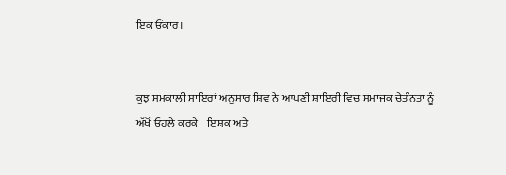ਇਕ ਓਂਕਾਰ।


ਕੁਝ ਸਮਕਾਲੀ ਸਾਇਰਾਂ ਅਨੁਸਾਰ ਸ਼ਿਵ ਨੇ ਆਪਣੀ ਸ਼ਾਇਰੀ ਵਿਚ ਸਮਾਜਕ ਚੇਤੰਨਤਾ ਨੂੰ ਅੱਖੋਂ ਓਹਲੇ ਕਰਕੇ    ਇਸ਼ਕ ਅਤੇ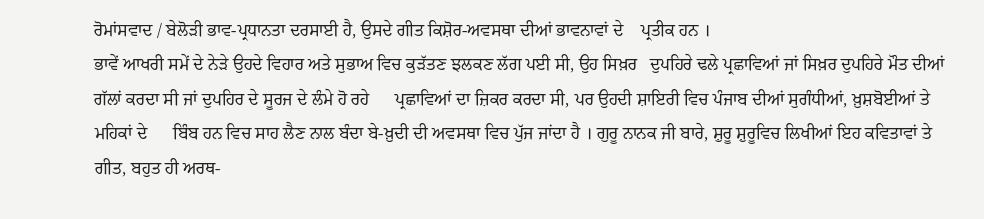ਰੋਮਾਂਸਵਾਦ / ਬੇਲੋਡ਼ੀ ਭਾਵ-ਪ੍ਰਧਾਨਤਾ ਦਰਸਾਈ ਹੈ, ਉਸਦੇ ਗੀਤ ਕਿਸ਼ੋਰ-ਅਵਸਥਾ ਦੀਆਂ ਭਾਵਨਾਵਾਂ ਦੇ    ਪ੍ਰਤੀਕ ਹਨ ।
ਭਾਵੇਂ ਆਖਰੀ ਸਮੇਂ ਦੇ ਨੇਡ਼ੇ ਉਹਦੇ ਵਿਹਾਰ ਅਤੇ ਸੁਭਾਅ ਵਿਚ ਕੁਡ਼ੱਤਣ ਝਲਕਣ ਲੱਗ ਪਈ ਸੀ, ਉਹ ਸਿਖ਼ਰ   ਦੁਪਹਿਰੇ ਢਲੇ ਪ੍ਰਛਾਵਿਆਂ ਜਾਂ ਸਿਖ਼ਰ ਦੁਪਹਿਰੇ ਮੌਤ ਦੀਆਂ ਗੱਲਾਂ ਕਰਦਾ ਸੀ ਜਾਂ ਦੁਪਹਿਰ ਦੇ ਸੂਰਜ ਦੇ ਲੰਮੇ ਹੋ ਰਹੇ      ਪ੍ਰਛਾਵਿਆਂ ਦਾ ਜ਼ਿਕਰ ਕਰਦਾ ਸੀ, ਪਰ ਉਹਦੀ ਸ਼ਾਇਰੀ ਵਿਚ ਪੰਜਾਬ ਦੀਆਂ ਸੁਗੰਧੀਆਂ, ਖ਼ੁਸ਼ਬੋਈਆਂ ਤੇ ਮਹਿਕਾਂ ਦੇ      ਬਿੰਬ ਹਨ ਵਿਚ ਸਾਹ ਲੈਣ ਨਾਲ ਬੰਦਾ ਬੇ-ਖ਼ੁਦੀ ਦੀ ਅਵਸਥਾ ਵਿਚ ਪੁੱਜ ਜਾਂਦਾ ਹੈ । ਗੁਰੂ ਨਾਨਕ ਜੀ ਬਾਰੇ, ਸ਼ੁਰੂ ਸ਼ੁਰੂਵਿਚ ਲਿਖੀਆਂ ਇਹ ਕਵਿਤਾਵਾਂ ਤੇ ਗੀਤ, ਬਹੁਤ ਹੀ ਅਰਥ-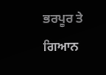ਭਰਪੂਰ ਤੇ ਗਿਆਨ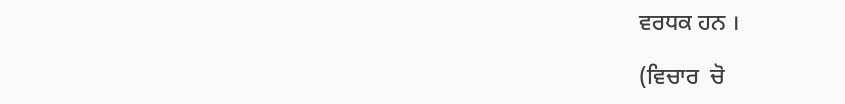ਵਰਧਕ ਹਨ ।

(ਵਿਚਾਰ  ਚੋ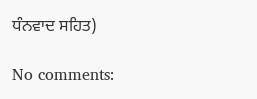ਧੰਨਵਾਦ ਸਹਿਤ)

No comments: